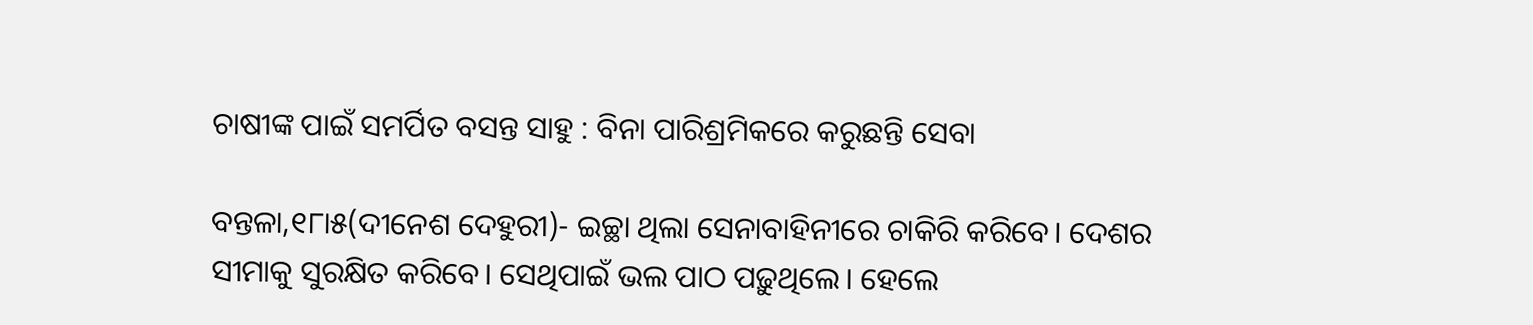ଚାଷୀଙ୍କ ପାଇଁ ସମର୍ପିତ ବସନ୍ତ ସାହୁ : ବିନା ପାରିଶ୍ରମିକରେ କରୁଛନ୍ତି ସେବା

ବନ୍ତଳା,୧୮ା୫(ଦୀନେଶ ଦେହୁରୀ)- ଇଚ୍ଛା ଥିଲା ସେନାବାହିନୀରେ ଚାକିରି କରିବେ। ଦେଶର ସୀମାକୁ ସୁରକ୍ଷିତ କରିବେ। ସେଥିପାଇଁ ଭଲ ପାଠ ପଢ଼ୁଥିଲେ। ହେଲେ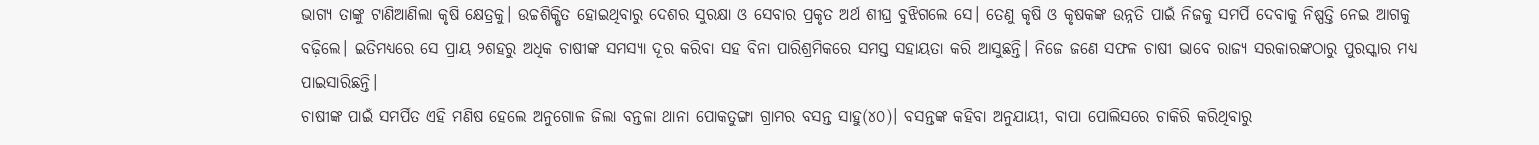ଭାଗ୍ୟ ତାଙ୍କୁ ଟାଣିଆଣିଲା କୃଷି କ୍ଷେତ୍ରକୁ। ଉଚ୍ଚଶିକ୍ଷିତ ହୋଇଥିବାରୁ ଦେଶର ସୁରକ୍ଷା ଓ ସେବାର ପ୍ରକୃତ ଅର୍ଥ ଶୀଘ୍ର ବୁଝିଗଲେ ସେ। ତେଣୁ କୃଷି ଓ କୃଷକଙ୍କ ଉନ୍ନତି ପାଇଁ ନିଜକୁ ସମର୍ପି ଦେବାକୁ ନିଷ୍ପତ୍ତି ନେଇ ଆଗକୁ ବଢ଼ିଲେ। ଇତିମଧ୍ୟରେ ସେ ପ୍ରାୟ ୨ଶହରୁ ଅଧିକ ଚାଷୀଙ୍କ ସମସ୍ୟା ଦୂର କରିବା ସହ ବିନା ପାରିଶ୍ରମିକରେ ସମସ୍ତ ସହାୟତା କରି ଆସୁଛନ୍ତି। ନିଜେ ଜଣେ ସଫଳ ଚାଷୀ ଭାବେ ରାଜ୍ୟ ସରକାରଙ୍କଠାରୁ ପୁରସ୍କାର ମଧ୍ୟ ପାଇସାରିଛନ୍ତି।
ଚାଷୀଙ୍କ ପାଇଁ ସମର୍ପିତ ଏହି ମଣିଷ ହେଲେ ଅନୁଗୋଳ ଜିଲା ବନ୍ତଳା ଥାନା ପୋକତୁଙ୍ଗା ଗ୍ରାମର ବସନ୍ତ ସାହୁ(୪୦)। ବସନ୍ତଙ୍କ କହିବା ଅନୁଯାୟୀ, ବାପା ପୋଲିସରେ ଚାକିରି କରିଥିବାରୁ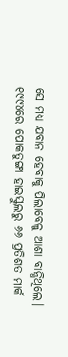ସେ ମଧ୍ୟ ଯବାନ ହେବାକୁ ପିଲାବେଳୁ ଆଶା ବାନ୍ଧିଥିଲେ। ୧୯୯୪ରେ ପୋକତୁଙ୍ଗା ହାଇସ୍କୁଲରୁ ୬୬ ପ୍ରତିଶତ ମାର୍କ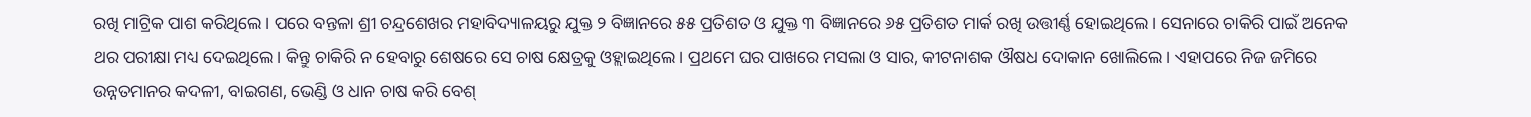ରଖି ମାଟ୍ରିକ ପାଶ କରିଥିଲେ। ପରେ ବନ୍ତଳା ଶ୍ରୀ ଚନ୍ଦ୍ରଶେଖର ମହାବିଦ୍ୟାଳୟରୁ ଯୁକ୍ତ ୨ ବିଜ୍ଞାନରେ ୫୫ ପ୍ରତିଶତ ଓ ଯୁକ୍ତ ୩ ବିଜ୍ଞାନରେ ୬୫ ପ୍ରତିଶତ ମାର୍କ ରଖି ଉତ୍ତୀର୍ଣ୍ଣ ହୋଇଥିଲେ। ସେନାରେ ଚାକିରି ପାଇଁ ଅନେକ ଥର ପରୀକ୍ଷା ମଧ୍ୟ ଦେଇଥିଲେ। କିନ୍ତୁ ଚାକିରି ନ ହେବାରୁ ଶେଷରେ ସେ ଚାଷ କ୍ଷେତ୍ରକୁ ଓହ୍ଲାଇଥିଲେ। ପ୍ରଥମେ ଘର ପାଖରେ ମସଲା ଓ ସାର, କୀଟନାଶକ ଔଷଧ ଦୋକାନ ଖୋଲିଲେ। ଏହାପରେ ନିଜ ଜମିରେ ଉନ୍ନତମାନର କଦଳୀ, ବାଇଗଣ, ଭେଣ୍ଡି ଓ ଧାନ ଚାଷ କରି ବେଶ୍‌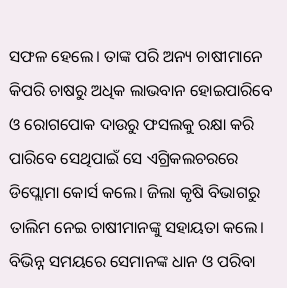ସଫଳ ହେଲେ। ତାଙ୍କ ପରି ଅନ୍ୟ ଚାଷୀମାନେ କିପରି ଚାଷରୁ ଅଧିକ ଲାଭବାନ ହୋଇପାରିବେ ଓ ରୋଗପୋକ ଦାଉରୁ ଫସଲକୁ ରକ୍ଷା କରି ପାରିବେ ସେଥିପାଇଁ ସେ ଏଗ୍ରିକଲଚରରେ ଡିପ୍ଲୋମା କୋର୍ସ କଲେ। ଜିଲା କୃଷି ବିଭାଗରୁ ତାଲିମ ନେଇ ଚାଷୀମାନଙ୍କୁ ସହାୟତା କଲେ। ବିଭିନ୍ନ ସମୟରେ ସେମାନଙ୍କ ଧାନ ଓ ପରିବା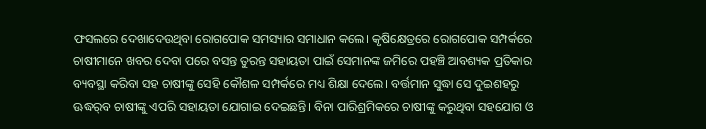ଫସଲରେ ଦେଖାଦେଉଥିବା ରୋଗପୋକ ସମସ୍ୟାର ସମାଧାନ କଲେ। କୃଷିକ୍ଷେତ୍ରରେ ରୋଗପୋକ ସମ୍ପର୍କରେ ଚାଷୀମାନେ ଖବର ଦେବା ପରେ ବସନ୍ତ ତୁରନ୍ତ ସହାୟତା ପାଇଁ ସେମାନଙ୍କ ଜମିରେ ପହଞ୍ଚି ଆବଶ୍ୟକ ପ୍ରତିକାର ବ୍ୟବସ୍ଥା କରିବା ସହ ଚାଷୀଙ୍କୁ ସେହି କୌଶଳ ସମ୍ପର୍କରେ ମଧ୍ୟ ଶିକ୍ଷା ଦେଲେ। ବର୍ତ୍ତମାନ ସୁଦ୍ଧା ସେ ଦୁଇଶହରୁ ଊଦ୍ଧର୍‌ବ ଚାଷୀଙ୍କୁ ଏପରି ସହାୟତା ଯୋଗାଇ ଦେଇଛନ୍ତି। ବିନା ପାରିଶ୍ରମିକରେ ଚାଷୀଙ୍କୁ କରୁଥିବା ସହଯୋଗ ଓ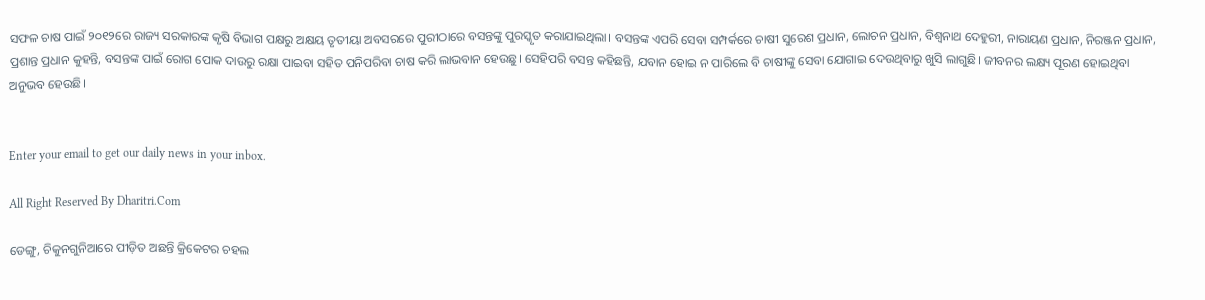ସଫଳ ଚାଷ ପାଇଁ ୨୦୧୨ରେ ରାଜ୍ୟ ସରକାରଙ୍କ କୃଷି ବିଭାଗ ପକ୍ଷରୁ ଅକ୍ଷୟ ତୃତୀୟା ଅବସରରେ ପୁରୀଠାରେ ବସନ୍ତଙ୍କୁ ପୁରସ୍କୃତ କରାଯାଇଥିଲା। ବସନ୍ତଙ୍କ ଏପରି ସେବା ସମ୍ପର୍କରେ ଚାଷୀ ସୁରେଶ ପ୍ରଧାନ, ଲୋଚନ ପ୍ରଧାନ, ବିଶ୍ୱନାଥ ଦେହୁରୀ, ନାରାୟଣ ପ୍ରଧାନ, ନିରଞ୍ଜନ ପ୍ରଧାନ, ପ୍ରଶାନ୍ତ ପ୍ରଧାନ କୁହନ୍ତି, ବସନ୍ତଙ୍କ ପାଇଁ ରୋଗ ପୋକ ଦାଉରୁ ରକ୍ଷା ପାଇବା ସହିତ ପନିପରିବା ଚାଷ କରି ଲାଭବାନ ହେଉଛୁ। ସେହିପରି ବସନ୍ତ କହିଛନ୍ତି, ଯବାନ ହୋଇ ନ ପାରିଲେ ବି ଚାଷୀଙ୍କୁ ସେବା ଯୋଗାଇ ଦେଉଥିବାରୁ ଖୁସି ଲାଗୁଛି। ଜୀବନର ଲକ୍ଷ୍ୟ ପୂରଣ ହୋଇଥିବା ଅନୁଭବ ହେଉଛି।


Enter your email to get our daily news in your inbox.

All Right Reserved By Dharitri.Com

ଡେଙ୍ଗୁ, ଚିକୁନଗୁନିଆରେ ପୀଡ଼ିତ ଅଛନ୍ତି କ୍ରିକେଟର ଚହଲ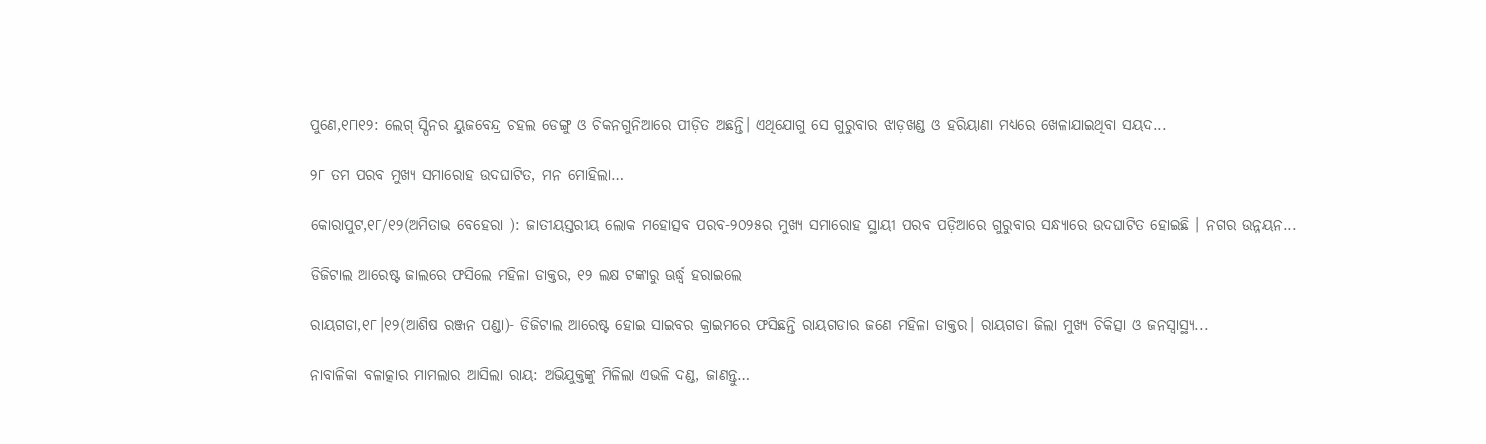ପୁଣେ,୧୮ା୧୨: ଲେଗ୍‌ ସ୍ପିନର ୟୁଜବେନ୍ଦ୍ର ଚହଲ ଡେଙ୍ଗୁ ଓ ଚିକନଗୁନିଆରେ ପୀଡ଼ିତ ଅଛନ୍ତି। ଏଥିଯୋଗୁ ସେ ଗୁରୁବାର ଝାଡ଼ଖଣ୍ଡ ଓ ହରିୟାଣା ମଧ୍ୟରେ ଖେଳାଯାଇଥିବା ସୟଦ...

୨୮ ତମ ପରବ ମୁଖ୍ୟ ସମାରୋହ ଉଦଘାଟିତ, ମନ ମୋହିଲା…

କୋରାପୁଟ,୧୮/୧୨(ଅମିତାଭ ବେହେରା ): ଜାତୀୟସ୍ତରୀୟ ଲୋକ ମହୋତ୍ସବ ପରବ-୨୦୨୫ର ମୁଖ୍ୟ ସମାରୋହ ସ୍ଥାୟୀ ପରବ ପଡ଼ିଆରେ ଗୁରୁବାର ସନ୍ଧ୍ୟାରେ ଉଦଘାଟିତ ହୋଇଛି । ନଗର ଉନ୍ନୟନ...

ଡିଜିଟାଲ ଆରେଷ୍ଟ ଜାଲରେ ଫସିଲେ ମହିଳା ଡାକ୍ତର, ୧୨ ଲକ୍ଷ ଟଙ୍କାରୁ ଊର୍ଦ୍ଧ୍ୱ ହରାଇଲେ

ରାୟଗଡା,୧୮।୧୨(ଆଶିଷ ରଞ୍ଜନ ପଣ୍ଡା)- ଡିଜିଟାଲ ଆରେଷ୍ଟ ହୋଇ ସାଇବର କ୍ରାଇମରେ ଫସିଛନ୍ତି ରାୟଗଡାର ଜଣେ ମହିଳା ଡାକ୍ତର। ରାୟଗଡା ଜିଲା ମୁଖ୍ୟ ଚିକିତ୍ସା ଓ ଜନସ୍ବାସ୍ଥ୍ୟ...

ନାବାଳିକା ବଳାତ୍କାର ମାମଲାର ଆସିଲା ରାୟ: ଅଭିଯୁକ୍ତଙ୍କୁ ମିଳିଲା ଏଭଳି ଦଣ୍ଡ, ଜାଣନ୍ତୁ…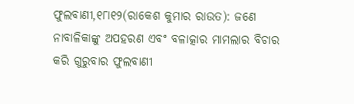ଫୁଲବାଣୀ,୧୮ା୧୨(ରାକେଶ କୁମାର ରାଉତ): ଜଣେ ନାବାଳିକାଙ୍କୁ ଅପହରଣ ଏବଂ ବଳାତ୍କାର ମାମଲାର ବିଚାର କରି ଗୁରୁବାର ଫୁଲବାଣୀ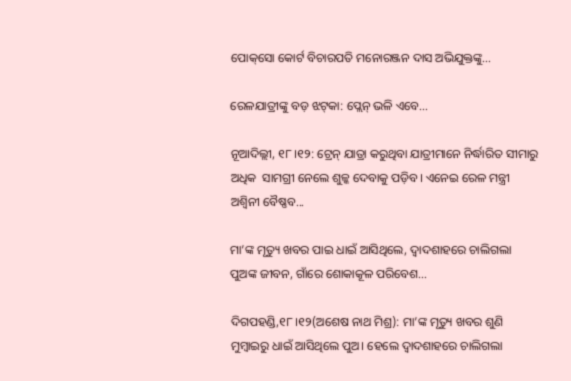ପୋକ୍‌ସୋ କୋର୍ଟ ବିଚାରପତି ମନୋରଞ୍ଜନ ଦାସ ଅଭିଯୁକ୍ତଙ୍କୁ...

ରେଳଯାତ୍ରୀଙ୍କୁ ବଡ଼ ଝଟ୍‌କା: ପ୍ଲେନ୍‌ ଭଳି ଏବେ…

ନୂଆଦିଲ୍ଲୀ, ୧୮।୧୨: ଟ୍ରେନ୍‌ ଯାତ୍ରା କରୁଥିବା ଯାତ୍ରୀମାନେ ନିର୍ଦ୍ଧାରିତ ସୀମାରୁ ଅଧିକ  ସାମଗ୍ରୀ ନେଲେ ଶୁଳ୍କ ଦେବାକୁ ପଡ଼ିବ। ଏନେଇ ରେଳ ମନ୍ତ୍ରୀ ଅଶ୍ୱିନୀ ବୈଷ୍ଣବ...

ମା’ଙ୍କ ମୃତ୍ୟୁ ଖବର ପାଇ ଧାଇଁ ଆସିଥିଲେ, ଦ୍ୱାଦଶାହରେ ଚାଲିଗଲା ପୁଅଙ୍କ ଜୀବନ, ଗାଁରେ ଶୋକାକୂଳ ପରିବେଶ…

ଦିଗପହଣ୍ଡି,୧୮।୧୨(ଅଶେଷ ନାଥ ମିଶ୍ର): ମା’ଙ୍କ ମୃତ୍ୟୁ ଖବର ଶୁଣି ମୁମ୍ବାଇରୁ ଧାଇଁ ଆସିଥିଲେ ପୁଅ। ହେଲେ ଦ୍ୱାଦଶାହରେ ଚାଲିଗଲା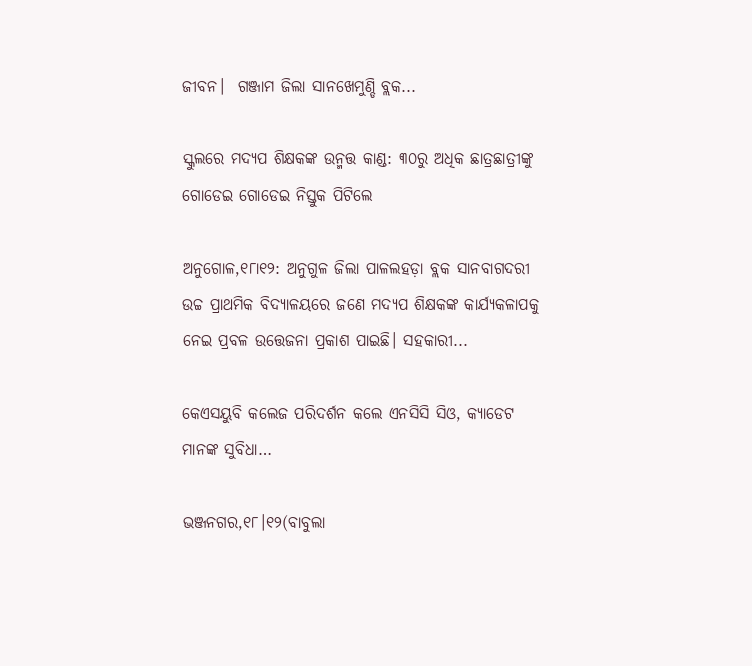ଜୀବନ।  ଗଞ୍ଜାମ ଜିଲା ସାନଖେମୁଣ୍ଡି ବ୍ଲକ...

ସ୍କୁଲରେ ମଦ୍ୟପ ଶିକ୍ଷକଙ୍କ ଉନ୍ମତ୍ତ କାଣ୍ଡ: ୩୦ରୁ ଅଧିକ ଛାତ୍ରଛାତ୍ରୀଙ୍କୁ ଗୋଡେଇ ଗୋଡେଇ ନିସ୍ତୁକ ପିଟିଲେ

ଅନୁଗୋଳ,୧୮ା୧୨: ଅନୁଗୁଳ ଜିଲା ପାଳଲହଡ଼ା ବ୍ଲକ ସାନବାଗଦରୀ ଉଚ୍ଚ ପ୍ରାଥମିକ ବିଦ୍ୟାଳୟରେ ଜଣେ ମଦ୍ୟପ ଶିକ୍ଷକଙ୍କ କାର୍ଯ୍ୟକଳାପକୁ ନେଇ ପ୍ରବଳ ଉତ୍ତେଜନା ପ୍ରକାଶ ପାଇଛି। ସହକାରୀ...

କେଏସୟୁବି କଲେଜ ପରିଦର୍ଶନ କଲେ ଏନସିସି ସିଓ, କ୍ୟାଡେଟ ମାନଙ୍କ ସୁବିଧା…

ଭଞ୍ଜନଗର,୧୮।୧୨(ବାବୁଲା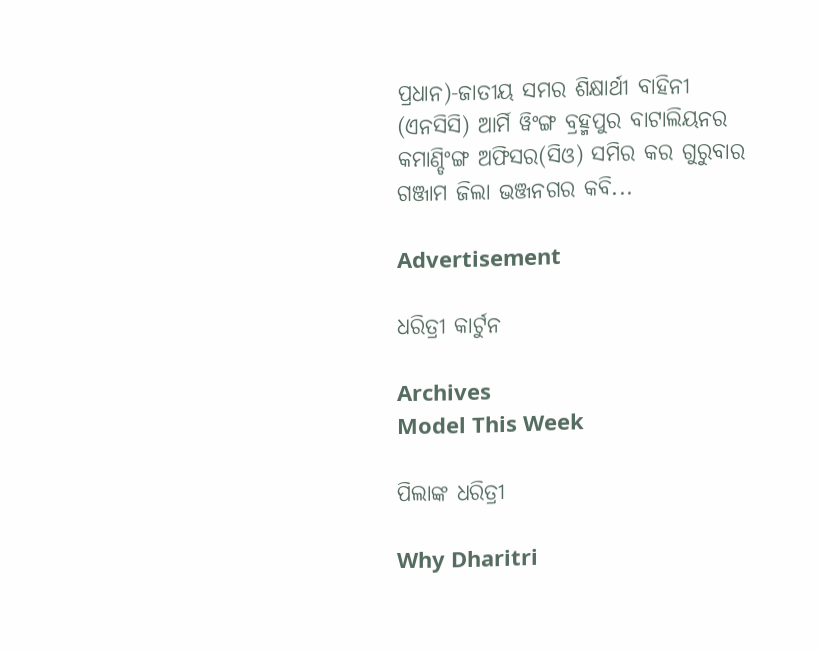ପ୍ରଧାନ)-ଜାତୀୟ ସମର ଶିକ୍ଷାର୍ଥୀ ବାହିନୀ (ଏନସିସି) ଆର୍ମି ୱିଂଙ୍ଗ ବ୍ରହ୍ମପୁର ବାଟାଲିୟନର କମାଣ୍ଡିଂଙ୍ଗ ଅଫିସର(ସିଓ) ସମିର କର ଗୁରୁବାର ଗଞ୍ଜାମ ଜିଲା ଭଞ୍ଜନଗର କବି...

Advertisement

ଧରିତ୍ରୀ କାର୍ଟୁନ

Archives
Model This Week

ପିଲାଙ୍କ ଧରିତ୍ରୀ

Why Dharitri